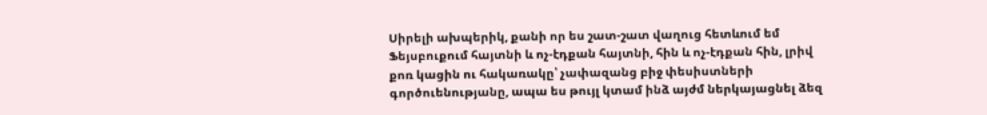Սիրելի ախպերիկ, քանի որ ես շատ-շատ վաղուց հետևում եմ Ֆեյսբուքում հայտնի և ոչ-էդքան հայտնի, հին և ոչ-էդքան հին, լրիվ քոռ կացին ու հակառակը՝ չափազանց բիջ փեսիստների գործուենությանը, ապա ես թույլ կտամ ինձ այժմ ներկայացնել ձեզ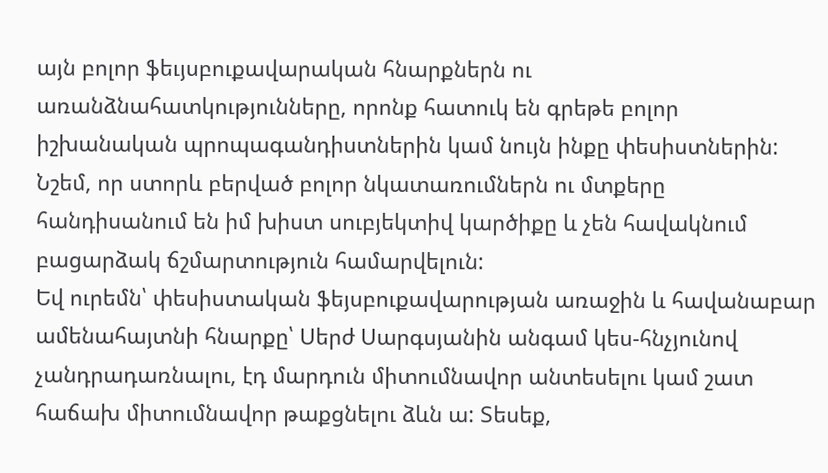այն բոլոր ֆեւյսբուքավարական հնարքներն ու առանձնահատկությունները, որոնք հատուկ են գրեթե բոլոր իշխանական պրոպագանդիստներին կամ նույն ինքը փեսիստներին:
Նշեմ, որ ստորև բերված բոլոր նկատառումներն ու մտքերը հանդիսանում են իմ խիստ սուբյեկտիվ կարծիքը և չեն հավակնում բացարձակ ճշմարտություն համարվելուն:
Եվ ուրեմն՝ փեսիստական ֆեյսբուքավարության առաջին և հավանաբար ամենահայտնի հնարքը՝ Սերժ Սարգսյանին անգամ կես-հնչյունով չանդրադառնալու, էդ մարդուն միտումնավոր անտեսելու կամ շատ հաճախ միտումնավոր թաքցնելու ձևն ա: Տեսեք,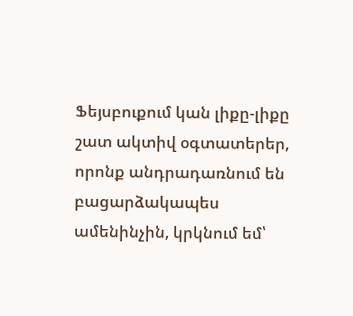Ֆեյսբուքում կան լիքը-լիքը շատ ակտիվ օգտատերեր, որոնք անդրադառնում են բացարձակապես ամենինչին, կրկնում եմ՝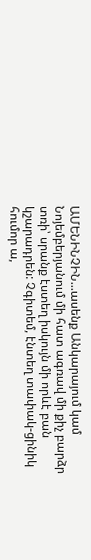ԱՄԵՆԻՆՉԻՆ...ասենք Անկարայում կամ Նոյեմբերյանում մի հատ ագռավ մի քիչ բարձր տռի՝ սրանք էստեղ իսկույն մի որևէ բան կշարադրեն: Չգիտեմ, էնտեղ տափակ-ցինիկ հումոր ա,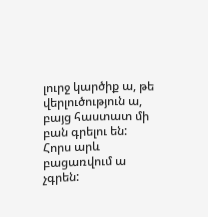լուրջ կարծիք ա, թե վերլուծություն ա, բայց հաստատ մի բան գրելու են: Հորս արև բացառվում ա չգրեն: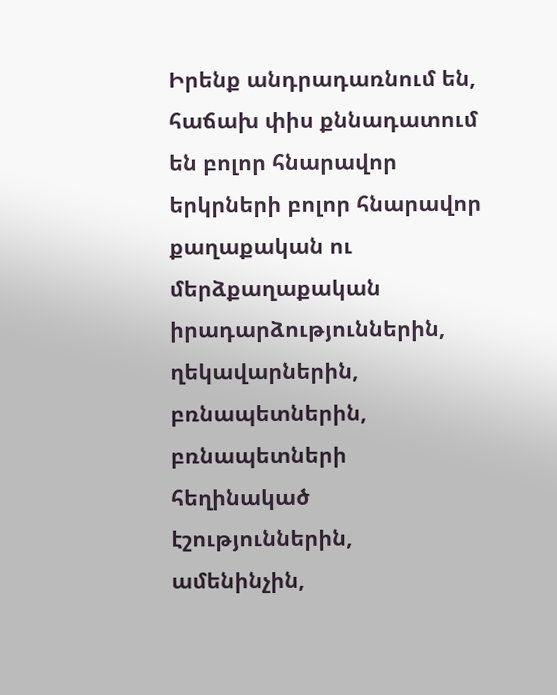Իրենք անդրադառնում են, հաճախ փիս քննադատում են բոլոր հնարավոր երկրների բոլոր հնարավոր քաղաքական ու մերձքաղաքական իրադարձություններին, ղեկավարներին, բռնապետներին, բռնապետների հեղինակած էշություններին, ամենինչին,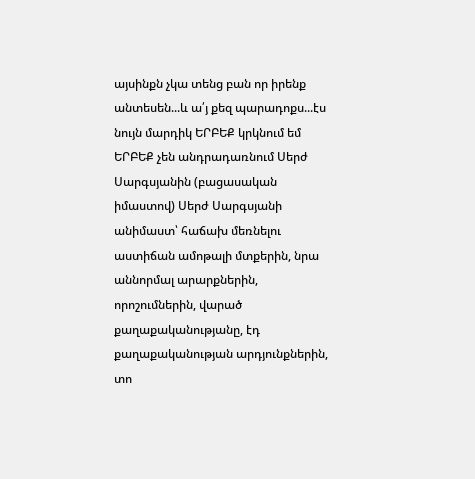այսինքն չկա տենց բան որ իրենք անտեսեն...և ա՛յ քեզ պարադոքս...էս նույն մարդիկ ԵՐԲԵՔ կրկնում եմ ԵՐԲԵՔ չեն անդրադառնում Սերժ Սարգսյանին (բացասական իմաստով) Սերժ Սարգսյանի անիմաստ՝ հաճախ մեռնելու աստիճան ամոթալի մտքերին, նրա աննորմալ արարքներին, որոշումներին, վարած քաղաքականությանը, էդ քաղաքականության արդյունքներին, տո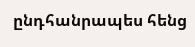ընդհանրապես հենց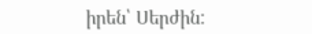իրեն՝ Սերժին: